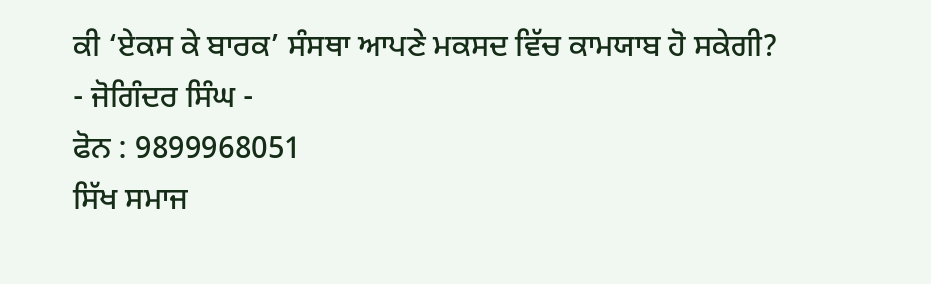ਕੀ ‘ਏਕਸ ਕੇ ਬਾਰਕ’ ਸੰਸਥਾ ਆਪਣੇ ਮਕਸਦ ਵਿੱਚ ਕਾਮਯਾਬ ਹੋ ਸਕੇਗੀ?
- ਜੋਗਿੰਦਰ ਸਿੰਘ -
ਫੋਨ : 9899968051
ਸਿੱਖ ਸਮਾਜ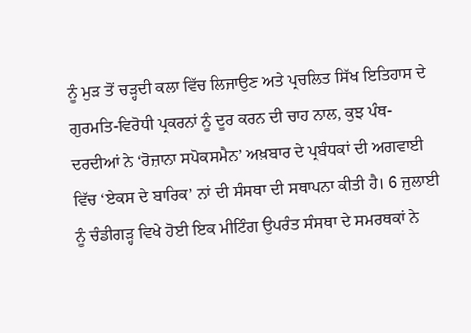ਨੂੰ ਮੁੜ ਤੋਂ ਚੜ੍ਹਦੀ ਕਲਾ ਵਿੱਚ ਲਿਜਾਉਣ ਅਤੇ ਪ੍ਰਚਲਿਤ ਸਿੱਖ ਇਤਿਹਾਸ ਦੇ ਗੁਰਮਤਿ-ਵਿਰੋਧੀ ਪ੍ਰਕਰਨਾਂ ਨੂੰ ਦੂਰ ਕਰਨ ਦੀ ਚਾਹ ਨਾਲ, ਕੁਝ ਪੰਥ-ਦਰਦੀਆਂ ਨੇ ‘ਰੋਜ਼ਾਨਾ ਸਪੋਕਸਮੈਨ’ ਅਖ਼ਬਾਰ ਦੇ ਪ੍ਰਬੰਧਕਾਂ ਦੀ ਅਗਵਾਈ ਵਿੱਚ ‘ਏਕਸ ਦੇ ਬਾਰਿਕ’ ਨਾਂ ਦੀ ਸੰਸਥਾ ਦੀ ਸਥਾਪਨਾ ਕੀਤੀ ਹੈ। 6 ਜੁਲਾਈ ਨੂੰ ਚੰਡੀਗੜ੍ਹ ਵਿਖੇ ਹੋਈ ਇਕ ਮੀਟਿੰਗ ਉਪਰੰਤ ਸੰਸਥਾ ਦੇ ਸਮਰਥਕਾਂ ਨੇ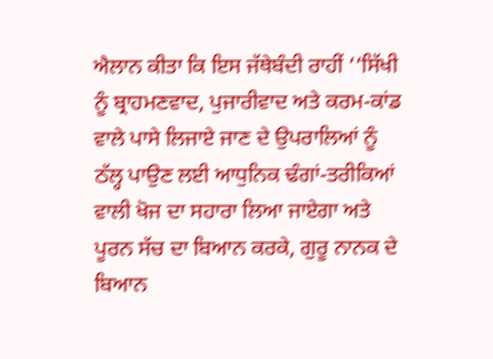ਐਲਾਨ ਕੀਤਾ ਕਿ ਇਸ ਜੱਥੇਬੰਦੀ ਰਾਹੀਂ ‘‘ਸਿੱਖੀ ਨੂੰ ਬ੍ਰਾਹਮਣਵਾਦ, ਪੁਜਾਰੀਵਾਦ ਅਤੇ ਕਰਮ-ਕਾਂਡ ਵਾਲੇ ਪਾਸੇ ਲਿਜਾਏ ਜਾਣ ਦੇ ਉਪਰਾਲਿਆਂ ਨੂੰ ਠੱਲ੍ਹ ਪਾਉਣ ਲਈ ਆਧੁਨਿਕ ਢੰਗਾਂ-ਤਰੀਕਿਆਂ ਵਾਲੀ ਖੋਜ ਦਾ ਸਹਾਰਾ ਲਿਆ ਜਾਏਗਾ ਅਤੇ ਪੂਰਨ ਸੱਚ ਦਾ ਬਿਆਨ ਕਰਕੇ, ਗੁਰੂ ਨਾਨਕ ਦੇ ਬਿਆਨ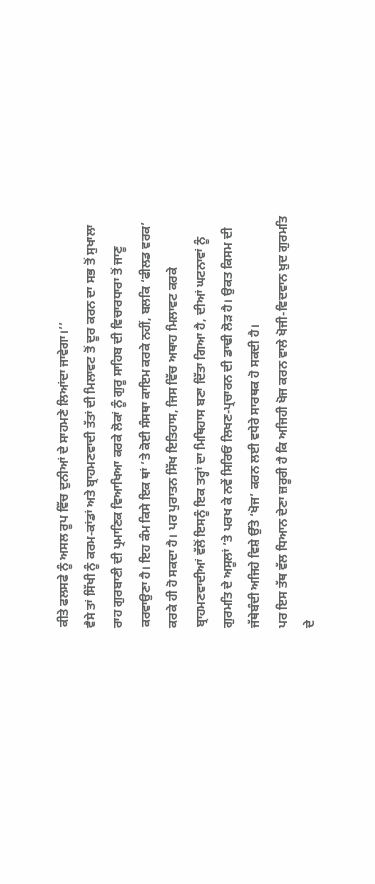ਕੀਤੇ ਫਲਸਫੇ ਨੂੰ ਅਸਲ ਰੂਪ ਵਿੱਚ ਦੁਨੀਆਂ ਦੇ ਸਾਹਮਣੇ ਲਿਆਂਦਾ ਜਾਵੇਗਾ।’’
ਵੈਸੇ ਤਾਂ ਸਿੱਖੀ ਨੂੰ ਕਰਮ-ਕਾਂਡਾਂ ਅਤੇ ਬ੍ਰਾਹਮਣਵਾਦੀ ਤੱਤਾਂ ਦੀ ਮਿਲਾਵਟ ਤੋਂ ਦੂਰ ਕਰਨ ਦਾ ਸਭ ਤੋਂ ਸੁਖਾਲਾ ਰਾਹ ਗੁਰਬਾਣੀ ਦੀ ਪ੍ਰਮਾਣਿਕ ਵਿਆਖਿਆ ਕਰਕੇ ਲੋਕਾਂ ਨੂੰ ਗੁਰੂ ਸਾਹਿਬ ਦੀ ਵਿਚਾਰਧਾਰਾ ਤੋਂ ਜਾਣੂ ਕਰਵਾਉਣਾ ਹੈ। ਇਹ ਕੰਮ ਕਿਸੇ ਇਕ ਥਾਂ ’ਤੇ ਕੋਈ ਸੰਸਥਾ ਕਾਇਮ ਕਰਕੇ ਨਹੀਂ, ਬਲਕਿ ‘ਫੀਲਡ ਵਰਕ’ ਕਰਕੇ ਹੀ ਹੋ ਸਕਦਾ ਹੈ। ਪਰ ਪੁਰਾਤਨ ਸਿੱਖ ਇਤਿਹਾਸ, ਜਿਸ ਵਿੱਚ ਅਥਾਹ ਮਿਲਾਵਟ ਕਰਕੇ ਬ੍ਰਾਹਮਣਵਾਦੀਆਂ ਵੱਲੋਂ ਇਸਨੂੰ ਇਕ ਤਰ੍ਹਾਂ ਦਾ ਮਿਥਿਹਾਸ ਬਣਾ ਦਿੱਤਾ ਗਿਆ ਹੈ, ਦੀਆਂ ਘਟਨਾਵਾਂ ਨੂੰ ਗੁਰਮਤਿ ਦੇ ਅਸੂਲਾਂ ’ਤੇ ਪਰਖ ਕੇ ਨਵੇਂ ਸਿਰਿਓਂ ਲਿਖਣ-ਪ੍ਰਚਾਰਨ ਦੀ ਡਾਢੀ ਲੋੜ ਹੈ। ਉਕਤ ਕਿਸਮ ਦੀ ਜੱਥੇਬੰਦੀ ਅਜਿਹੇ ਵਿਸ਼ੇ ਉੱਤੇ ‘ਖੋਜ’ ਕਰਨ ਲਈ ਵਧੇਰੇ ਸਾਰਥਕ ਹੋ ਸਕਦੀ ਹੈ।
ਪਰ ਇਸ ਤੱਥ ਵੱਲ ਧਿਆਨ ਦੇਣਾ ਜ਼ਰੂਰੀ ਹੈ ਕਿ ਅਜਿਹੀ ਖੋਜ ਕਰਨ ਵਾਲੇ ਖੋਜੀ-ਵਿਦਵਾਨ ਖ਼ੁਦ ਗੁਰਮਤਿ ਦੇ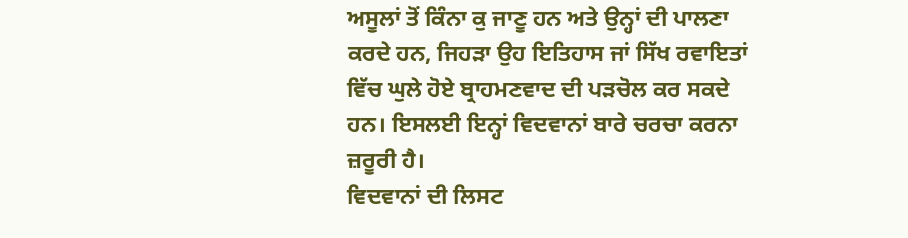ਅਸੂਲਾਂ ਤੋਂ ਕਿੰਨਾ ਕੁ ਜਾਣੂ ਹਨ ਅਤੇ ਉਨ੍ਹਾਂ ਦੀ ਪਾਲਣਾ ਕਰਦੇ ਹਨ, ਜਿਹੜਾ ਉਹ ਇਤਿਹਾਸ ਜਾਂ ਸਿੱਖ ਰਵਾਇਤਾਂ ਵਿੱਚ ਘੁਲੇ ਹੋਏ ਬ੍ਰਾਹਮਣਵਾਦ ਦੀ ਪੜਚੋਲ ਕਰ ਸਕਦੇ ਹਨ। ਇਸਲਈ ਇਨ੍ਹਾਂ ਵਿਦਵਾਨਾਂ ਬਾਰੇ ਚਰਚਾ ਕਰਨਾ ਜ਼ਰੂਰੀ ਹੈ।
ਵਿਦਵਾਨਾਂ ਦੀ ਲਿਸਟ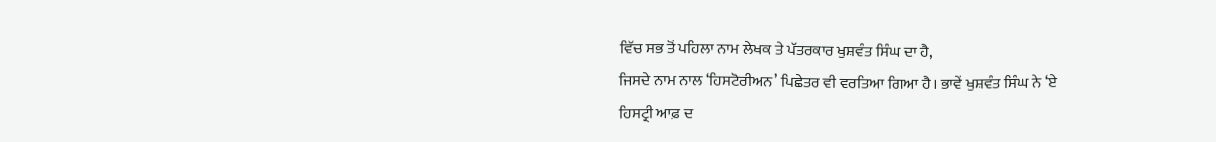ਵਿੱਚ ਸਭ ਤੋਂ ਪਹਿਲਾ ਨਾਮ ਲੇਖਕ ਤੇ ਪੱਤਰਕਾਰ ਖੁਸ਼ਵੰਤ ਸਿੰਘ ਦਾ ਹੈ,
ਜਿਸਦੇ ਨਾਮ ਨਾਲ ‘ਹਿਸਟੋਰੀਅਨ’ ਪਿਛੇਤਰ ਵੀ ਵਰਤਿਆ ਗਿਆ ਹੈ। ਭਾਵੇਂ ਖੁਸ਼ਵੰਤ ਸਿੰਘ ਨੇ ‘ਏ
ਹਿਸਟ੍ਰੀ ਆਫ਼ ਦ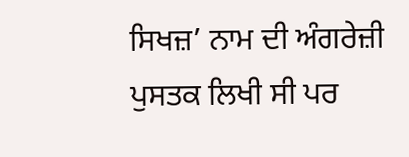ਸਿਖਜ਼’ ਨਾਮ ਦੀ ਅੰਗਰੇਜ਼ੀ ਪੁਸਤਕ ਲਿਖੀ ਸੀ ਪਰ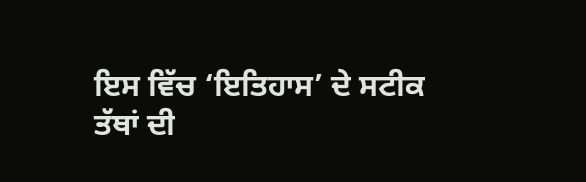ਇਸ ਵਿੱਚ ‘ਇਤਿਹਾਸ’ ਦੇ ਸਟੀਕ
ਤੱਥਾਂ ਦੀ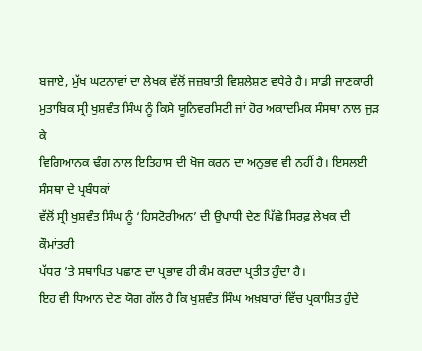ਬਜਾਏ, ਮੁੱਖ ਘਟਨਾਵਾਂ ਦਾ ਲੇਖਕ ਵੱਲੋਂ ਜਜ਼ਬਾਤੀ ਵਿਸ਼ਲੇਸ਼ਣ ਵਧੇਰੇ ਹੈ। ਸਾਡੀ ਜਾਣਕਾਰੀ
ਮੁਤਾਬਿਕ ਸ੍ਰੀ ਖੁਸ਼ਵੰਤ ਸਿੰਘ ਨੂੰ ਕਿਸੇ ਯੂਨਿਵਰਸਿਟੀ ਜਾਂ ਹੋਰ ਅਕਾਦਮਿਕ ਸੰਸਥਾ ਨਾਲ ਜੁੜ ਕੇ
ਵਿਗਿਆਨਕ ਢੰਗ ਨਾਲ ਇਤਿਹਾਸ ਦੀ ਖੋਜ ਕਰਨ ਦਾ ਅਨੁਭਵ ਵੀ ਨਹੀਂ ਹੈ। ਇਸਲਈ ਸੰਸਥਾ ਦੇ ਪ੍ਰਬੰਧਕਾਂ
ਵੱਲੋਂ ਸ੍ਰੀ ਖੁਸ਼ਵੰਤ ਸਿੰਘ ਨੂੰ ‘ਹਿਸਟੋਰੀਅਨ’ ਦੀ ਉਪਾਧੀ ਦੇਣ ਪਿੱਛੇ ਸਿਰਫ਼ ਲੇਖਕ ਦੀ ਕੌਮਾਂਤਰੀ
ਪੱਧਰ ’ਤੇ ਸਥਾਪਿਤ ਪਛਾਣ ਦਾ ਪ੍ਰਭਾਵ ਹੀ ਕੰਮ ਕਰਦਾ ਪ੍ਰਤੀਤ ਹੁੰਦਾ ਹੈ।
ਇਹ ਵੀ ਧਿਆਨ ਦੇਣ ਯੋਗ ਗੱਲ ਹੈ ਕਿ ਖੁਸ਼ਵੰਤ ਸਿੰਘ ਅਖ਼ਬਾਰਾਂ ਵਿੱਚ ਪ੍ਰਕਾਸ਼ਿਤ ਹੁੰਦੇ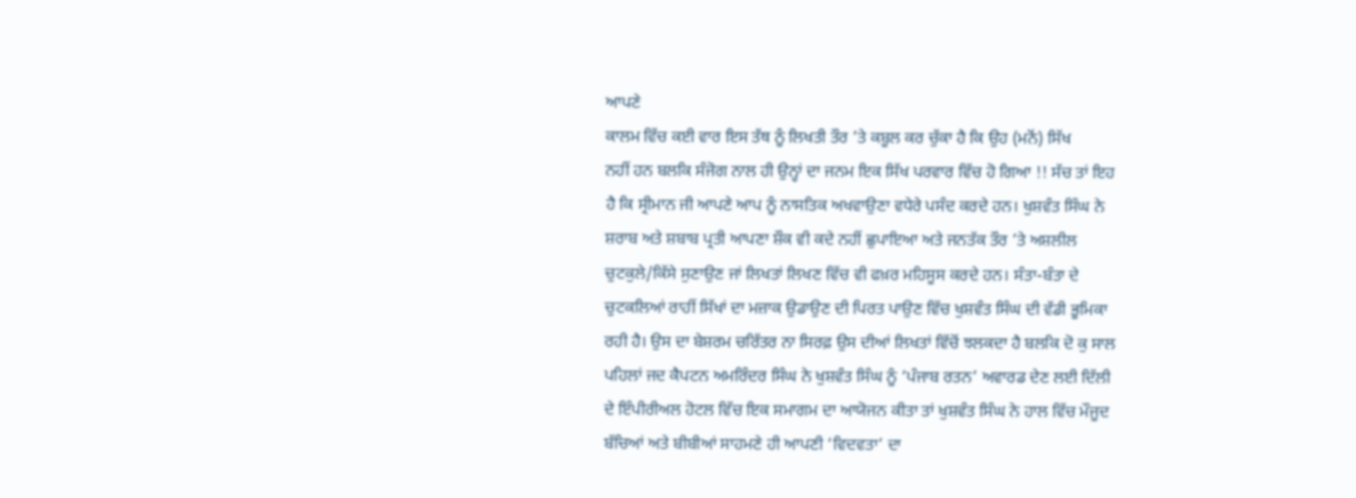ਆਪਣੇ
ਕਾਲਮ ਵਿੱਚ ਕਈ ਵਾਰ ਇਸ ਤੱਥ ਨੂੰ ਲਿਖਤੀ ਤੌਰ ’ਤੇ ਕਬੂਲ ਕਰ ਚੁੱਕਾ ਹੈ ਕਿ ਉਹ (ਮਨੋਂ) ਸਿੱਖ
ਨਹੀਂ ਹਨ ਬਲਕਿ ਸੰਜੋਗ ਨਾਲ ਹੀ ਉਨ੍ਹਾਂ ਦਾ ਜਨਮ ਇਕ ਸਿੱਖ ਪਰਵਾਰ ਵਿੱਚ ਹੋ ਗਿਆ !! ਸੱਚ ਤਾਂ ਇਹ
ਹੈ ਕਿ ਸ੍ਰੀਮਾਨ ਜੀ ਆਪਣੇ ਆਪ ਨੂੰ ਨਾਸਤਿਕ ਅਖਵਾਉਣਾ ਵਧੇਰੇ ਪਸੰਦ ਕਰਦੇ ਹਨ। ਖੁਸ਼ਵੰਤ ਸਿੰਘ ਨੇ
ਸ਼ਰਾਬ ਅਤੇ ਸ਼ਬਾਬ ਪ੍ਰਤੀ ਆਪਣਾ ਸ਼ੌਕ ਵੀ ਕਦੇ ਨਹੀਂ ਛੁਪਾਇਆ ਅਤੇ ਜਨਤੱਕ ਤੌਰ ’ਤੇ ਅਸ਼ਲੀਲ
ਚੁਟਕੁਲੇ/ਕਿੱਸੇ ਸੁਣਾਉਣ ਜਾਂ ਲਿਖਤਾਂ ਲਿਖਣ ਵਿੱਚ ਵੀ ਫਖ਼ਰ ਮਹਿਸੂਸ ਕਰਦੇ ਹਨ। ਸੰਤਾ-ਬੰਤਾ ਦੇ
ਚੁਟਕਲਿਆਂ ਰਾਹੀਂ ਸਿੱਖਾਂ ਦਾ ਮਜ਼ਾਕ ਉਡਾਉਣ ਦੀ ਪਿਰਤ ਪਾਉਣ ਵਿੱਚ ਖੁਸ਼ਵੰਤ ਸਿੰਘ ਦੀ ਵੱਡੀ ਭੂਮਿਕਾ
ਰਹੀ ਹੈ। ਉਸ ਦਾ ਬੇਸ਼ਰਮ ਚਰਿੱਤਰ ਨਾ ਸਿਰਫ਼ ਉਸ ਦੀਆਂ ਲਿਖਤਾਂ ਵਿੱਚੋਂ ਝਲਕਦਾ ਹੈ ਬਲਕਿ ਦੋ ਕੁ ਸਾਲ
ਪਹਿਲਾਂ ਜਦ ਕੈਪਟਨ ਅਮਰਿੰਦਰ ਸਿੰਘ ਨੇ ਖੁਸ਼ਵੰਤ ਸਿੰਘ ਨੂੰ ‘ਪੰਜਾਬ ਰਤਨ’ ਅਵਾਰਡ ਦੇਣ ਲਈ ਦਿੱਲੀ
ਦੇ ਇੰਪੀਰੀਅਲ ਹੋਟਲ ਵਿੱਚ ਇਕ ਸਮਾਗਮ ਦਾ ਆਯੋਜਨ ਕੀਤਾ ਤਾਂ ਖੁਸ਼ਵੰਤ ਸਿੰਘ ਨੇ ਹਾਲ ਵਿੱਚ ਮੌਜੂਦ
ਬੱਚਿਆਂ ਅਤੇ ਬੀਬੀਆਂ ਸਾਹਮਣੇ ਹੀ ਆਪਣੀ ‘ਵਿਦਵਤਾ’ ਦਾ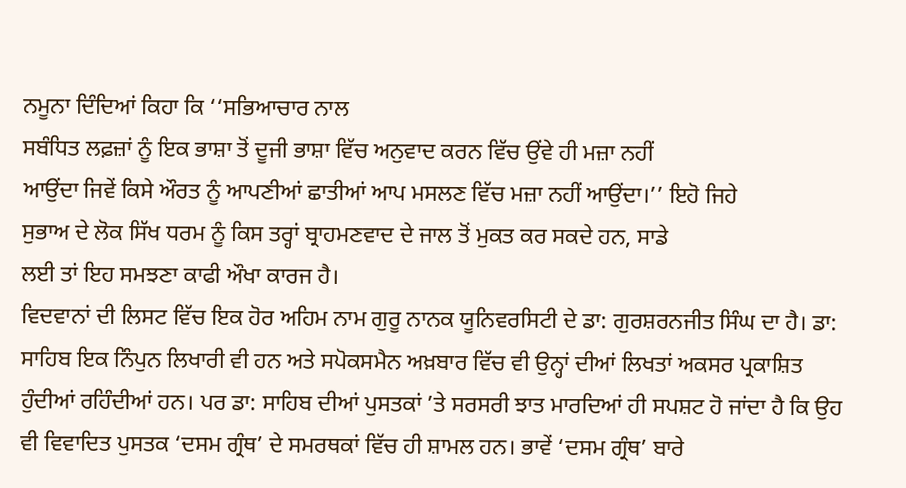ਨਮੂਨਾ ਦਿੰਦਿਆਂ ਕਿਹਾ ਕਿ ‘‘ਸਭਿਆਚਾਰ ਨਾਲ
ਸਬੰਧਿਤ ਲਫ਼ਜ਼ਾਂ ਨੂੰ ਇਕ ਭਾਸ਼ਾ ਤੋਂ ਦੂਜੀ ਭਾਸ਼ਾ ਵਿੱਚ ਅਨੁਵਾਦ ਕਰਨ ਵਿੱਚ ਉਂਵੇ ਹੀ ਮਜ਼ਾ ਨਹੀਂ
ਆਉਂਦਾ ਜਿਵੇਂ ਕਿਸੇ ਔਰਤ ਨੂੰ ਆਪਣੀਆਂ ਛਾਤੀਆਂ ਆਪ ਮਸਲਣ ਵਿੱਚ ਮਜ਼ਾ ਨਹੀਂ ਆਉਂਦਾ।’’ ਇਹੋ ਜਿਹੇ
ਸੁਭਾਅ ਦੇ ਲੋਕ ਸਿੱਖ ਧਰਮ ਨੂੰ ਕਿਸ ਤਰ੍ਹਾਂ ਬ੍ਰਾਹਮਣਵਾਦ ਦੇ ਜਾਲ ਤੋਂ ਮੁਕਤ ਕਰ ਸਕਦੇ ਹਨ, ਸਾਡੇ
ਲਈ ਤਾਂ ਇਹ ਸਮਝਣਾ ਕਾਫੀ ਔਖਾ ਕਾਰਜ ਹੈ।
ਵਿਦਵਾਨਾਂ ਦੀ ਲਿਸਟ ਵਿੱਚ ਇਕ ਹੋਰ ਅਹਿਮ ਨਾਮ ਗੁਰੂ ਨਾਨਕ ਯੂਨਿਵਰਸਿਟੀ ਦੇ ਡਾ: ਗੁਰਸ਼ਰਨਜੀਤ ਸਿੰਘ ਦਾ ਹੈ। ਡਾ: ਸਾਹਿਬ ਇਕ ਨਿੰਪੁਨ ਲਿਖਾਰੀ ਵੀ ਹਨ ਅਤੇ ਸਪੋਕਸਮੈਨ ਅਖ਼ਬਾਰ ਵਿੱਚ ਵੀ ਉਨ੍ਹਾਂ ਦੀਆਂ ਲਿਖਤਾਂ ਅਕਸਰ ਪ੍ਰਕਾਸ਼ਿਤ ਹੁੰਦੀਆਂ ਰਹਿੰਦੀਆਂ ਹਨ। ਪਰ ਡਾ: ਸਾਹਿਬ ਦੀਆਂ ਪੁਸਤਕਾਂ ’ਤੇ ਸਰਸਰੀ ਝਾਤ ਮਾਰਦਿਆਂ ਹੀ ਸਪਸ਼ਟ ਹੋ ਜਾਂਦਾ ਹੈ ਕਿ ਉਹ ਵੀ ਵਿਵਾਦਿਤ ਪੁਸਤਕ ‘ਦਸਮ ਗ੍ਰੰਥ’ ਦੇ ਸਮਰਥਕਾਂ ਵਿੱਚ ਹੀ ਸ਼ਾਮਲ ਹਨ। ਭਾਵੇਂ ‘ਦਸਮ ਗ੍ਰੰਥ’ ਬਾਰੇ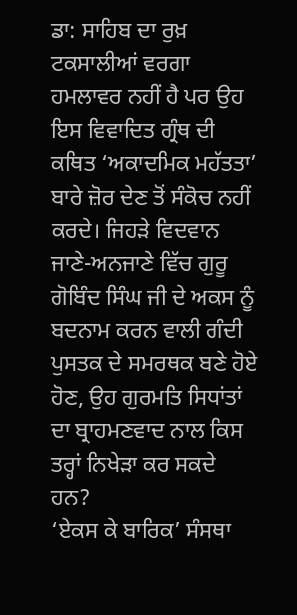ਡਾ: ਸਾਹਿਬ ਦਾ ਰੁਖ਼ ਟਕਸਾਲੀਆਂ ਵਰਗਾ ਹਮਲਾਵਰ ਨਹੀਂ ਹੈ ਪਰ ਉਹ ਇਸ ਵਿਵਾਦਿਤ ਗ੍ਰੰਥ ਦੀ ਕਥਿਤ ‘ਅਕਾਦਮਿਕ ਮਹੱਤਤਾ’ ਬਾਰੇ ਜ਼ੋਰ ਦੇਣ ਤੋਂ ਸੰਕੋਚ ਨਹੀਂ ਕਰਦੇ। ਜਿਹੜੇ ਵਿਦਵਾਨ ਜਾਣੇ-ਅਨਜਾਣੇ ਵਿੱਚ ਗੁਰੂ ਗੋਬਿੰਦ ਸਿੰਘ ਜੀ ਦੇ ਅਕਸ ਨੂੰ ਬਦਨਾਮ ਕਰਨ ਵਾਲੀ ਗੰਦੀ ਪੁਸਤਕ ਦੇ ਸਮਰਥਕ ਬਣੇ ਹੋਏ ਹੋਣ, ਉਹ ਗੁਰਮਤਿ ਸਿਧਾਂਤਾਂ ਦਾ ਬ੍ਰਾਹਮਣਵਾਦ ਨਾਲ ਕਿਸ ਤਰ੍ਹਾਂ ਨਿਖੇੜਾ ਕਰ ਸਕਦੇ ਹਨ?
‘ਏਕਸ ਕੇ ਬਾਰਿਕ’ ਸੰਸਥਾ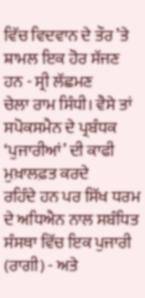ਵਿੱਚ ਵਿਦਵਾਨ ਦੇ ਤੌਰ ’ਤੇ ਸ਼ਾਮਲ ਇਕ ਹੋਰ ਸੱਜਣ ਹਨ - ਸ੍ਰੀ ਲੱਛਮਣ
ਚੇਲਾ ਰਾਮ ਸਿੰਧੀ। ਵੈਸੇ ਤਾਂ ਸਪੋਕਸਮੈਨ ਦੇ ਪ੍ਰਬੰਧਕ ‘ਪੁਜਾਰੀਆਂ’ ਦੀ ਕਾਫੀ ਮੁਖ਼ਾਲਫ਼ਤ ਕਰਦੇ
ਰਹਿੰਦੇ ਹਨ ਪਰ ਸਿੱਖ ਧਰਮ ਦੇ ਅਧਿਐਨ ਨਾਲ ਸਬੰਧਿਤ ਸੰਸਥਾ ਵਿੱਚ ਇਕ ਪੁਜਾਰੀ (ਰਾਗੀ) - ਅਤੇ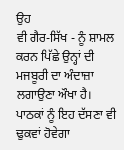ਉਹ
ਵੀ ਗੈਰ-ਸਿੱਖ - ਨੂੰ ਸ਼ਾਮਲ ਕਰਨ ਪਿੱਛੇ ਉਨ੍ਹਾਂ ਦੀ ਮਜਬੂਰੀ ਦਾ ਅੰਦਾਜ਼ਾ ਲਗਾਉਣਾ ਔਖਾ ਹੈ।
ਪਾਠਕਾਂ ਨੂੰ ਇਹ ਦੱਸਣਾ ਵੀ ਢੁਕਵਾਂ ਹੋਵੇਗਾ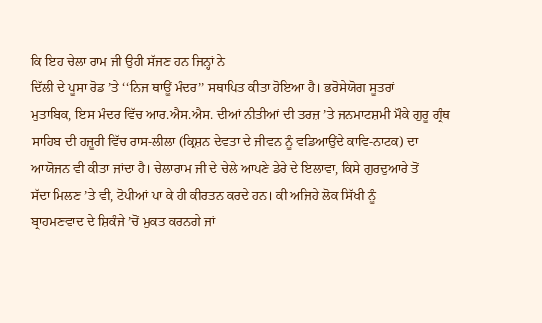ਕਿ ਇਹ ਚੇਲਾ ਰਾਮ ਜੀ ਉਹੀ ਸੱਜਣ ਹਨ ਜਿਨ੍ਹਾਂ ਨੇ
ਦਿੱਲੀ ਦੇ ਪੂਸਾ ਰੋਡ ’ਤੇ ‘‘ਨਿਜ ਥਾਊਂ ਮੰਦਰ’’ ਸਥਾਪਿਤ ਕੀਤਾ ਹੋਇਆ ਹੈ। ਭਰੋਸੇਯੋਗ ਸੂਤਰਾਂ
ਮੁਤਾਬਿਕ, ਇਸ ਮੰਦਰ ਵਿੱਚ ਆਰ.ਐਸ.ਐਸ. ਦੀਆਂ ਨੀਤੀਆਂ ਦੀ ਤਰਜ਼ ’ਤੇ ਜਨਮਾਟਸ਼ਮੀ ਮੌਕੇ ਗੁਰੂ ਗ੍ਰੰਥ
ਸਾਹਿਬ ਦੀ ਹਜ਼ੂਰੀ ਵਿੱਚ ਰਾਸ-ਲੀਲਾ (ਕ੍ਰਿਸ਼ਨ ਦੇਵਤਾ ਦੇ ਜੀਵਨ ਨੂੰ ਵਡਿਆਉਂਦੇ ਕਾਵਿ-ਨਾਟਕ) ਦਾ
ਆਯੋਜਨ ਵੀ ਕੀਤਾ ਜਾਂਦਾ ਹੈ। ਚੇਲਾਰਾਮ ਜੀ ਦੇ ਚੇਲੇ ਆਪਣੇ ਡੇਰੇ ਦੇ ਇਲਾਵਾ, ਕਿਸੇ ਗੁਰਦੁਆਰੇ ਤੋਂ
ਸੱਦਾ ਮਿਲਣ ’ਤੇ ਵੀ, ਟੋਪੀਆਂ ਪਾ ਕੇ ਹੀ ਕੀਰਤਨ ਕਰਦੇ ਹਨ। ਕੀ ਅਜਿਹੇ ਲੋਕ ਸਿੱਖੀ ਨੂੰ
ਬ੍ਰਾਹਮਣਵਾਦ ਦੇ ਸ਼ਿਕੰਜੇ ’ਚੋਂ ਮੁਕਤ ਕਰਨਗੇ ਜਾਂ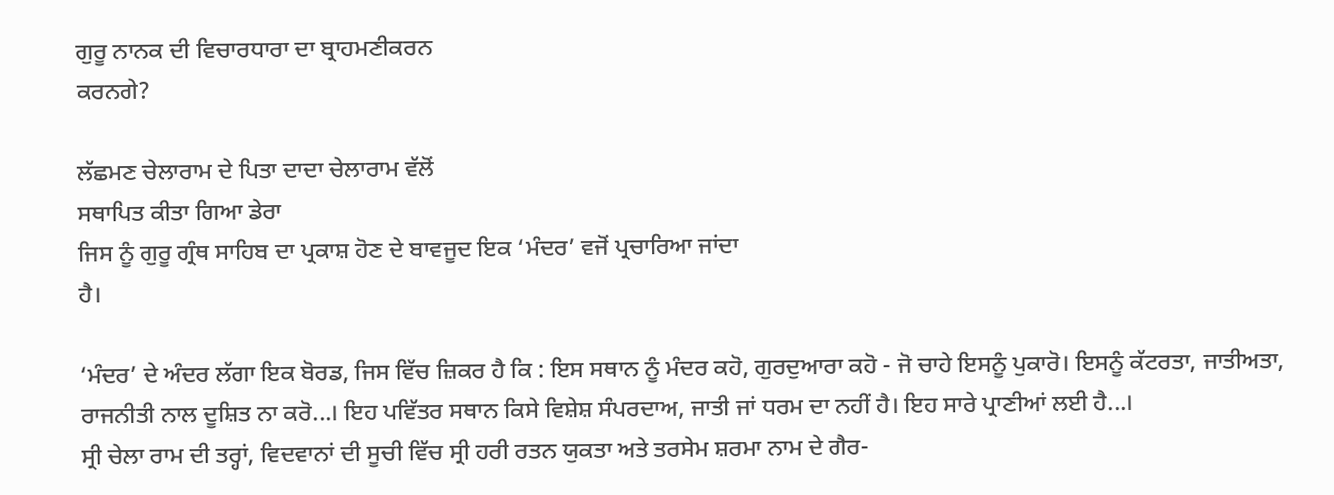ਗੁਰੂ ਨਾਨਕ ਦੀ ਵਿਚਾਰਧਾਰਾ ਦਾ ਬ੍ਰਾਹਮਣੀਕਰਨ
ਕਰਨਗੇ?

ਲੱਛਮਣ ਚੇਲਾਰਾਮ ਦੇ ਪਿਤਾ ਦਾਦਾ ਚੇਲਾਰਾਮ ਵੱਲੋਂ
ਸਥਾਪਿਤ ਕੀਤਾ ਗਿਆ ਡੇਰਾ
ਜਿਸ ਨੂੰ ਗੁਰੂ ਗ੍ਰੰਥ ਸਾਹਿਬ ਦਾ ਪ੍ਰਕਾਸ਼ ਹੋਣ ਦੇ ਬਾਵਜੂਦ ਇਕ ‘ਮੰਦਰ’ ਵਜੋਂ ਪ੍ਰਚਾਰਿਆ ਜਾਂਦਾ
ਹੈ।

‘ਮੰਦਰ’ ਦੇ ਅੰਦਰ ਲੱਗਾ ਇਕ ਬੋਰਡ, ਜਿਸ ਵਿੱਚ ਜ਼ਿਕਰ ਹੈ ਕਿ : ਇਸ ਸਥਾਨ ਨੂੰ ਮੰਦਰ ਕਹੋ, ਗੁਰਦੁਆਰਾ ਕਹੋ - ਜੋ ਚਾਹੇ ਇਸਨੂੰ ਪੁਕਾਰੋ। ਇਸਨੂੰ ਕੱਟਰਤਾ, ਜਾਤੀਅਤਾ, ਰਾਜਨੀਤੀ ਨਾਲ ਦੂਸ਼ਿਤ ਨਾ ਕਰੋ...। ਇਹ ਪਵਿੱਤਰ ਸਥਾਨ ਕਿਸੇ ਵਿਸ਼ੇਸ਼ ਸੰਪਰਦਾਅ, ਜਾਤੀ ਜਾਂ ਧਰਮ ਦਾ ਨਹੀਂ ਹੈ। ਇਹ ਸਾਰੇ ਪ੍ਰਾਣੀਆਂ ਲਈ ਹੈ...।
ਸ੍ਰੀ ਚੇਲਾ ਰਾਮ ਦੀ ਤਰ੍ਹਾਂ, ਵਿਦਵਾਨਾਂ ਦੀ ਸੂਚੀ ਵਿੱਚ ਸ੍ਰੀ ਹਰੀ ਰਤਨ ਯੁਕਤਾ ਅਤੇ ਤਰਸੇਮ ਸ਼ਰਮਾ ਨਾਮ ਦੇ ਗੈਰ-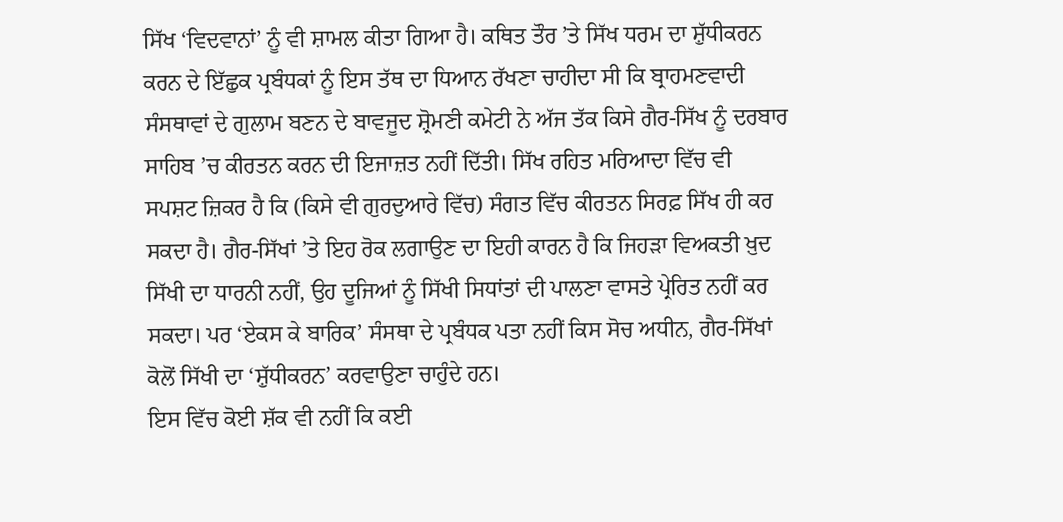ਸਿੱਖ ‘ਵਿਦਵਾਨਾਂ’ ਨੂੰ ਵੀ ਸ਼ਾਮਲ ਕੀਤਾ ਗਿਆ ਹੈ। ਕਥਿਤ ਤੌਰ ’ਤੇ ਸਿੱਖ ਧਰਮ ਦਾ ਸ਼ੁੱਧੀਕਰਨ ਕਰਨ ਦੇ ਇੱਛੁਕ ਪ੍ਰਬੰਧਕਾਂ ਨੂੰ ਇਸ ਤੱਥ ਦਾ ਧਿਆਨ ਰੱਖਣਾ ਚਾਹੀਦਾ ਸੀ ਕਿ ਬ੍ਰਾਹਮਣਵਾਦੀ ਸੰਸਥਾਵਾਂ ਦੇ ਗੁਲਾਮ ਬਣਨ ਦੇ ਬਾਵਜੂਦ ਸ਼੍ਰੋਮਣੀ ਕਮੇਟੀ ਨੇ ਅੱਜ ਤੱਕ ਕਿਸੇ ਗੈਰ-ਸਿੱਖ ਨੂੰ ਦਰਬਾਰ ਸਾਹਿਬ ’ਚ ਕੀਰਤਨ ਕਰਨ ਦੀ ਇਜਾਜ਼ਤ ਨਹੀਂ ਦਿੱਤੀ। ਸਿੱਖ ਰਹਿਤ ਮਰਿਆਦਾ ਵਿੱਚ ਵੀ ਸਪਸ਼ਟ ਜ਼ਿਕਰ ਹੈ ਕਿ (ਕਿਸੇ ਵੀ ਗੁਰਦੁਆਰੇ ਵਿੱਚ) ਸੰਗਤ ਵਿੱਚ ਕੀਰਤਨ ਸਿਰਫ਼ ਸਿੱਖ ਹੀ ਕਰ ਸਕਦਾ ਹੈ। ਗੈਰ-ਸਿੱਖਾਂ ’ਤੇ ਇਹ ਰੋਕ ਲਗਾਉਣ ਦਾ ਇਹੀ ਕਾਰਨ ਹੈ ਕਿ ਜਿਹੜਾ ਵਿਅਕਤੀ ਖ਼ੁਦ ਸਿੱਖੀ ਦਾ ਧਾਰਨੀ ਨਹੀਂ, ਉਹ ਦੂਜਿਆਂ ਨੂੰ ਸਿੱਖੀ ਸਿਧਾਂਤਾਂ ਦੀ ਪਾਲਣਾ ਵਾਸਤੇ ਪ੍ਰੇਰਿਤ ਨਹੀਂ ਕਰ ਸਕਦਾ। ਪਰ ‘ਏਕਸ ਕੇ ਬਾਰਿਕ’ ਸੰਸਥਾ ਦੇ ਪ੍ਰਬੰਧਕ ਪਤਾ ਨਹੀਂ ਕਿਸ ਸੋਚ ਅਧੀਨ, ਗੈਰ-ਸਿੱਖਾਂ ਕੋਲੋਂ ਸਿੱਖੀ ਦਾ ‘ਸ਼ੁੱਧੀਕਰਨ’ ਕਰਵਾਉਣਾ ਚਾਹੁੰਦੇ ਹਨ।
ਇਸ ਵਿੱਚ ਕੋਈ ਸ਼ੱਕ ਵੀ ਨਹੀਂ ਕਿ ਕਈ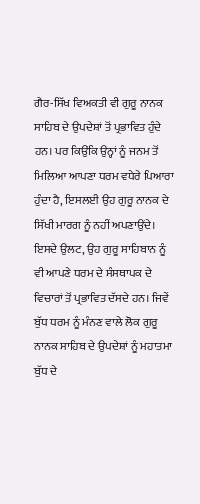ਗੈਰ-ਸਿੱਖ ਵਿਅਕਤੀ ਵੀ ਗੁਰੂ ਨਾਨਕ ਸਾਹਿਬ ਦੇ ਉਪਦੇਸ਼ਾਂ ਤੋਂ ਪ੍ਰਭਾਵਿਤ ਹੁੰਦੇ ਹਨ। ਪਰ ਕਿਉਂਕਿ ਉਨ੍ਹਾਂ ਨੂੰ ਜਨਮ ਤੋਂ ਮਿਲਿਆ ਆਪਣਾ ਧਰਮ ਵਧੇਰੇ ਪਿਆਰਾ ਹੁੰਦਾ ਹੈ, ਇਸਲਈ ਉਹ ਗੁਰੂ ਨਾਨਕ ਦੇ ਸਿੱਖੀ ਮਾਰਗ ਨੂੰ ਨਹੀਂ ਅਪਣਾਉਂਦੇ। ਇਸਦੇ ਉਲਟ, ਉਹ ਗੁਰੂ ਸਾਹਿਬਾਨ ਨੂੰ ਵੀ ਆਪਣੇ ਧਰਮ ਦੇ ਸੰਸਥਾਪਕ ਦੇ ਵਿਚਾਰਾਂ ਤੋਂ ਪ੍ਰਭਾਵਿਤ ਦੱਸਦੇ ਹਨ। ਜਿਵੇਂ ਬੁੱਧ ਧਰਮ ਨੂੰ ਮੰਨਣ ਵਾਲੇ ਲੋਕ ਗੁਰੂ ਨਾਨਕ ਸਾਹਿਬ ਦੇ ਉਪਦੇਸ਼ਾਂ ਨੂੰ ਮਹਾਤਮਾ ਬੁੱਧ ਦੇ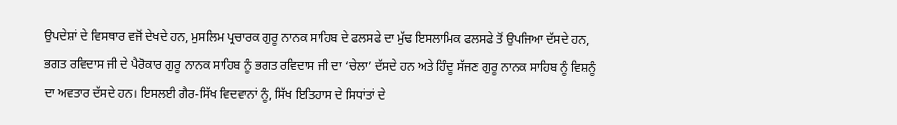ਉਪਦੇਸ਼ਾਂ ਦੇ ਵਿਸਥਾਰ ਵਜੋਂ ਦੇਖਦੇ ਹਨ, ਮੁਸਲਿਮ ਪ੍ਰਚਾਰਕ ਗੁਰੂ ਨਾਨਕ ਸਾਹਿਬ ਦੇ ਫਲਸਫੇ ਦਾ ਮੁੱਢ ਇਸਲਾਮਿਕ ਫਲਸਫੇ ਤੋਂ ਉਪਜਿਆ ਦੱਸਦੇ ਹਨ, ਭਗਤ ਰਵਿਦਾਸ ਜੀ ਦੇ ਪੈਰੋਕਾਰ ਗੁਰੂ ਨਾਨਕ ਸਾਹਿਬ ਨੂੰ ਭਗਤ ਰਵਿਦਾਸ ਜੀ ਦਾ ‘ਚੇਲਾ’ ਦੱਸਦੇ ਹਨ ਅਤੇ ਹਿੰਦੂ ਸੱਜਣ ਗੁਰੂ ਨਾਨਕ ਸਾਹਿਬ ਨੂੰ ਵਿਸ਼ਨੂੰ ਦਾ ਅਵਤਾਰ ਦੱਸਦੇ ਹਨ। ਇਸਲਈ ਗੈਰ-ਸਿੱਖ ਵਿਦਵਾਨਾਂ ਨੂੰ, ਸਿੱਖ ਇਤਿਹਾਸ ਦੇ ਸਿਧਾਂਤਾਂ ਦੇ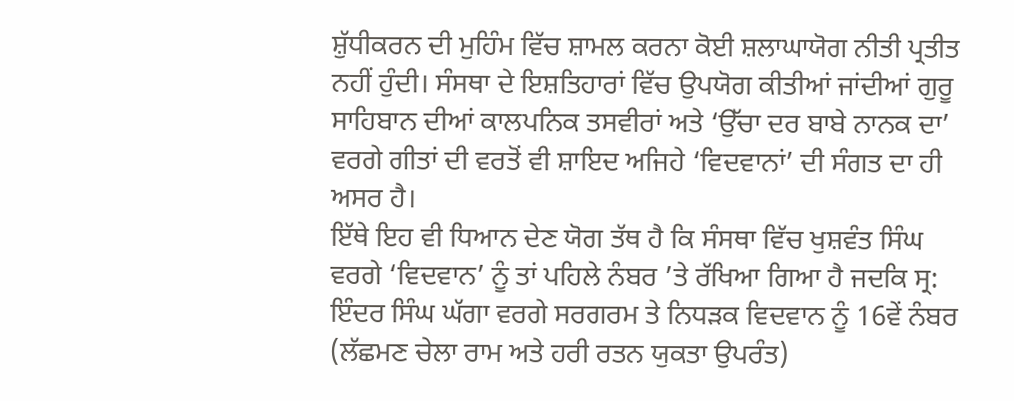ਸ਼ੁੱਧੀਕਰਨ ਦੀ ਮੁਹਿੰਮ ਵਿੱਚ ਸ਼ਾਮਲ ਕਰਨਾ ਕੋਈ ਸ਼ਲਾਘਾਯੋਗ ਨੀਤੀ ਪ੍ਰਤੀਤ ਨਹੀਂ ਹੁੰਦੀ। ਸੰਸਥਾ ਦੇ ਇਸ਼ਤਿਹਾਰਾਂ ਵਿੱਚ ਉਪਯੋਗ ਕੀਤੀਆਂ ਜਾਂਦੀਆਂ ਗੁਰੂ ਸਾਹਿਬਾਨ ਦੀਆਂ ਕਾਲਪਨਿਕ ਤਸਵੀਰਾਂ ਅਤੇ ‘ਉੱਚਾ ਦਰ ਬਾਬੇ ਨਾਨਕ ਦਾ’ ਵਰਗੇ ਗੀਤਾਂ ਦੀ ਵਰਤੋਂ ਵੀ ਸ਼ਾਇਦ ਅਜਿਹੇ ‘ਵਿਦਵਾਨਾਂ’ ਦੀ ਸੰਗਤ ਦਾ ਹੀ ਅਸਰ ਹੈ।
ਇੱਥੇ ਇਹ ਵੀ ਧਿਆਨ ਦੇਣ ਯੋਗ ਤੱਥ ਹੈ ਕਿ ਸੰਸਥਾ ਵਿੱਚ ਖੁਸ਼ਵੰਤ ਸਿੰਘ ਵਰਗੇ ‘ਵਿਦਵਾਨ’ ਨੂੰ ਤਾਂ ਪਹਿਲੇ ਨੰਬਰ ’ਤੇ ਰੱਖਿਆ ਗਿਆ ਹੈ ਜਦਕਿ ਸ੍ਰ: ਇੰਦਰ ਸਿੰਘ ਘੱਗਾ ਵਰਗੇ ਸਰਗਰਮ ਤੇ ਨਿਧੜਕ ਵਿਦਵਾਨ ਨੂੰ 16ਵੇਂ ਨੰਬਰ (ਲੱਛਮਣ ਚੇਲਾ ਰਾਮ ਅਤੇ ਹਰੀ ਰਤਨ ਯੁਕਤਾ ਉਪਰੰਤ)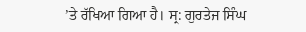’ਤੇ ਰੱਖਿਆ ਗਿਆ ਹੈ। ਸ੍ਰ: ਗੁਰਤੇਜ ਸਿੰਘ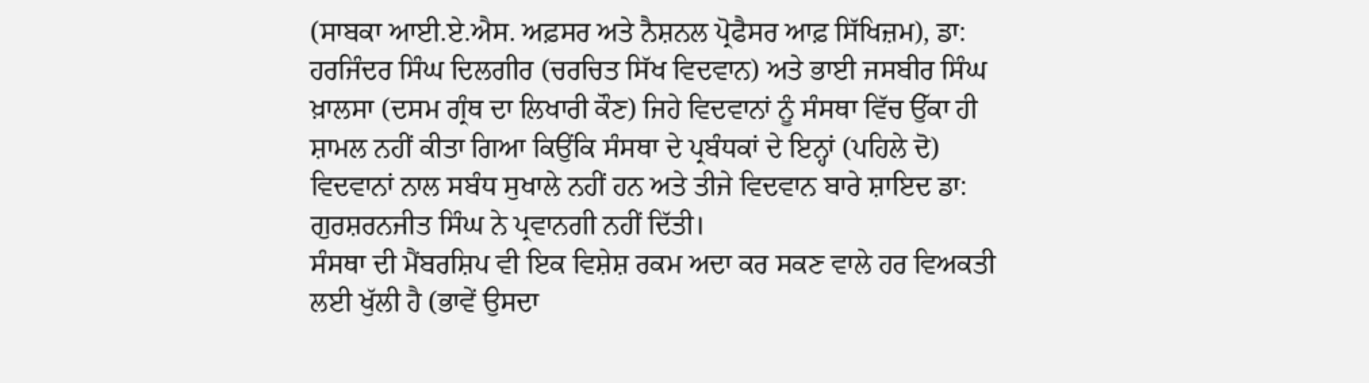(ਸਾਬਕਾ ਆਈ.ਏ.ਐਸ. ਅਫ਼ਸਰ ਅਤੇ ਨੈਸ਼ਨਲ ਪ੍ਰੋਫੈਸਰ ਆਫ਼ ਸਿੱਖਿਜ਼ਮ), ਡਾ: ਹਰਜਿੰਦਰ ਸਿੰਘ ਦਿਲਗੀਰ (ਚਰਚਿਤ ਸਿੱਖ ਵਿਦਵਾਨ) ਅਤੇ ਭਾਈ ਜਸਬੀਰ ਸਿੰਘ ਖ਼ਾਲਸਾ (ਦਸਮ ਗ੍ਰੰਥ ਦਾ ਲਿਖਾਰੀ ਕੌਣ) ਜਿਹੇ ਵਿਦਵਾਨਾਂ ਨੂੰ ਸੰਸਥਾ ਵਿੱਚ ਉੱਕਾ ਹੀ ਸ਼ਾਮਲ ਨਹੀਂ ਕੀਤਾ ਗਿਆ ਕਿਉਂਕਿ ਸੰਸਥਾ ਦੇ ਪ੍ਰਬੰਧਕਾਂ ਦੇ ਇਨ੍ਹਾਂ (ਪਹਿਲੇ ਦੋ) ਵਿਦਵਾਨਾਂ ਨਾਲ ਸਬੰਧ ਸੁਖਾਲੇ ਨਹੀਂ ਹਨ ਅਤੇ ਤੀਜੇ ਵਿਦਵਾਨ ਬਾਰੇ ਸ਼ਾਇਦ ਡਾ: ਗੁਰਸ਼ਰਨਜੀਤ ਸਿੰਘ ਨੇ ਪ੍ਰਵਾਨਗੀ ਨਹੀਂ ਦਿੱਤੀ।
ਸੰਸਥਾ ਦੀ ਮੈਂਬਰਸ਼ਿਪ ਵੀ ਇਕ ਵਿਸ਼ੇਸ਼ ਰਕਮ ਅਦਾ ਕਰ ਸਕਣ ਵਾਲੇ ਹਰ ਵਿਅਕਤੀ ਲਈ ਖੁੱਲੀ ਹੈ (ਭਾਵੇਂ ਉਸਦਾ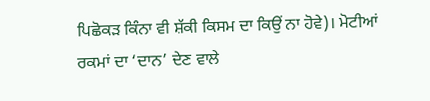ਪਿਛੋਕੜ ਕਿੰਨਾ ਵੀ ਸ਼ੱਕੀ ਕਿਸਮ ਦਾ ਕਿਉਂ ਨਾ ਹੋਵੇ)। ਮੋਟੀਆਂ ਰਕਮਾਂ ਦਾ ‘ਦਾਨ’ ਦੇਣ ਵਾਲੇ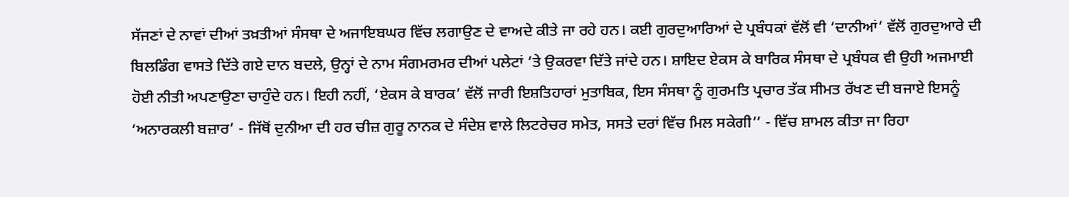ਸੱਜਣਾਂ ਦੇ ਨਾਵਾਂ ਦੀਆਂ ਤਖ਼ਤੀਆਂ ਸੰਸਥਾ ਦੇ ਅਜਾਇਬਘਰ ਵਿੱਚ ਲਗਾਉਣ ਦੇ ਵਾਅਦੇ ਕੀਤੇ ਜਾ ਰਹੇ ਹਨ। ਕਈ ਗੁਰਦੁਆਰਿਆਂ ਦੇ ਪ੍ਰਬੰਧਕਾਂ ਵੱਲੋਂ ਵੀ ‘ਦਾਨੀਆਂ’ ਵੱਲੋਂ ਗੁਰਦੁਆਰੇ ਦੀ ਬਿਲਡਿੰਗ ਵਾਸਤੇ ਦਿੱਤੇ ਗਏ ਦਾਨ ਬਦਲੇ, ਉਨ੍ਹਾਂ ਦੇ ਨਾਮ ਸੰਗਮਰਮਰ ਦੀਆਂ ਪਲੇਟਾਂ ’ਤੇ ਉਕਰਵਾ ਦਿੱਤੇ ਜਾਂਦੇ ਹਨ। ਸ਼ਾਇਦ ਏਕਸ ਕੇ ਬਾਰਿਕ ਸੰਸਥਾ ਦੇ ਪ੍ਰਬੰਧਕ ਵੀ ਉਹੀ ਅਜਮਾਈ ਹੋਈ ਨੀਤੀ ਅਪਣਾਉਣਾ ਚਾਹੁੰਦੇ ਹਨ। ਇਹੀ ਨਹੀਂ, ‘ਏਕਸ ਕੇ ਬਾਰਕ’ ਵੱਲੋਂ ਜਾਰੀ ਇਸ਼ਤਿਹਾਰਾਂ ਮੁਤਾਬਿਕ, ਇਸ ਸੰਸਥਾ ਨੂੰ ਗੁਰਮਤਿ ਪ੍ਰਚਾਰ ਤੱਕ ਸੀਮਤ ਰੱਖਣ ਦੀ ਬਜਾਏ ਇਸਨੂੰ ‘ਅਨਾਰਕਲੀ ਬਜ਼ਾਰ’ - ਜਿੱਥੋਂ ਦੁਨੀਆ ਦੀ ਹਰ ਚੀਜ਼ ਗੁਰੂ ਨਾਨਕ ਦੇ ਸੰਦੇਸ਼ ਵਾਲੇ ਲਿਟਰੇਚਰ ਸਮੇਤ, ਸਸਤੇ ਦਰਾਂ ਵਿੱਚ ਮਿਲ ਸਕੇਗੀ’’ - ਵਿੱਚ ਸ਼ਾਮਲ ਕੀਤਾ ਜਾ ਰਿਹਾ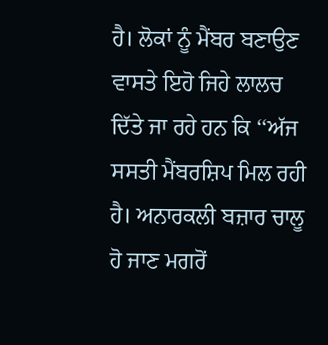ਹੈ। ਲੋਕਾਂ ਨੂੰ ਮੈਂਬਰ ਬਣਾਉਣ ਵਾਸਤੇ ਇਹੋ ਜਿਹੇ ਲਾਲਚ ਦਿੱਤੇ ਜਾ ਰਹੇ ਹਨ ਕਿ ‘‘ਅੱਜ ਸਸਤੀ ਮੈਂਬਰਸ਼ਿਪ ਮਿਲ ਰਹੀ ਹੈ। ਅਨਾਰਕਲੀ ਬਜ਼ਾਰ ਚਾਲੂ ਹੋ ਜਾਣ ਮਗਰੋਂ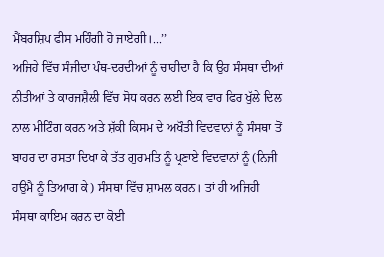ਮੈਂਬਰਸ਼ਿਪ ਫੀਸ ਮਹਿੰਗੀ ਹੋ ਜਾਏਗੀ।...’’
ਅਜਿਹੇ ਵਿੱਚ ਸੰਜੀਦਾ ਪੰਥ-ਦਰਦੀਆਂ ਨੂੰ ਚਾਹੀਦਾ ਹੈ ਕਿ ਉਹ ਸੰਸਥਾ ਦੀਆਂ ਨੀਤੀਆਂ ਤੇ ਕਾਰਜਸ਼ੈਲੀ ਵਿੱਚ ਸੋਧ ਕਰਨ ਲਈ ਇਕ ਵਾਰ ਫਿਰ ਖੁੱਲੇ ਦਿਲ ਨਾਲ ਮੀਟਿੰਗ ਕਰਨ ਅਤੇ ਸ਼ੱਕੀ ਕਿਸਮ ਦੇ ਅਖੌਤੀ ਵਿਦਵਾਨਾਂ ਨੂੰ ਸੰਸਥਾ ਤੋਂ ਬਾਹਰ ਦਾ ਰਸਤਾ ਦਿਖਾ ਕੇ ਤੱਤ ਗੁਰਮਤਿ ਨੂੰ ਪ੍ਰਣਾਏ ਵਿਦਵਾਨਾਂ ਨੂੰ (ਨਿਜੀ ਹਉਮੈ ਨੂੰ ਤਿਆਗ ਕੇ) ਸੰਸਥਾ ਵਿੱਚ ਸ਼ਾਮਲ ਕਰਨ। ਤਾਂ ਹੀ ਅਜਿਹੀ ਸੰਸਥਾ ਕਾਇਮ ਕਰਨ ਦਾ ਕੋਈ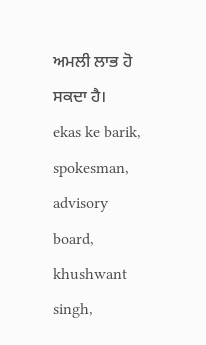ਅਮਲੀ ਲਾਭ ਹੋ ਸਕਦਾ ਹੈ।
ekas ke barik, spokesman, advisory board, khushwant singh,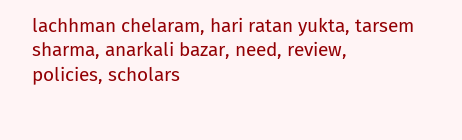lachhman chelaram, hari ratan yukta, tarsem sharma, anarkali bazar, need, review, policies, scholars